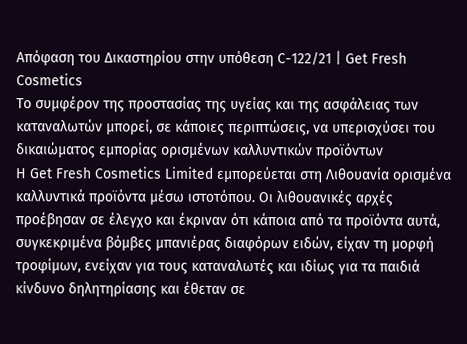Απόφαση του Δικαστηρίου στην υπόθεση C-122/21 | Get Fresh Cosmetics
Το συμφέρον της προστασίας της υγείας και της ασφάλειας των καταναλωτών μπορεί, σε κάποιες περιπτώσεις, να υπερισχύσει του δικαιώματος εμπορίας ορισμένων καλλυντικών προϊόντων
Η Get Fresh Cosmetics Limited εμπορεύεται στη Λιθουανία ορισμένα καλλυντικά προϊόντα μέσω ιστοτόπου. Οι λιθουανικές αρχές προέβησαν σε έλεγχο και έκριναν ότι κάποια από τα προϊόντα αυτά, συγκεκριμένα βόμβες μπανιέρας διαφόρων ειδών, είχαν τη μορφή τροφίμων, ενείχαν για τους καταναλωτές και ιδίως για τα παιδιά κίνδυνο δηλητηρίασης και έθεταν σε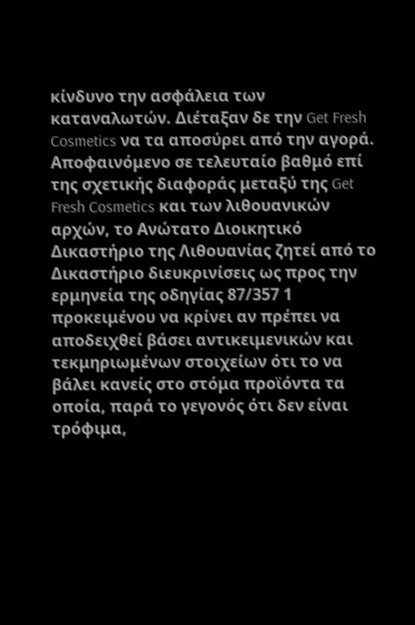κίνδυνο την ασφάλεια των καταναλωτών. Διέταξαν δε την Get Fresh Cosmetics να τα αποσύρει από την αγορά.
Αποφαινόμενο σε τελευταίο βαθμό επί της σχετικής διαφοράς μεταξύ της Get Fresh Cosmetics και των λιθουανικών αρχών, το Ανώτατο Διοικητικό Δικαστήριο της Λιθουανίας ζητεί από το Δικαστήριο διευκρινίσεις ως προς την ερμηνεία της οδηγίας 87/357 1 προκειμένου να κρίνει αν πρέπει να αποδειχθεί βάσει αντικειμενικών και τεκμηριωμένων στοιχείων ότι το να βάλει κανείς στο στόμα προϊόντα τα οποία, παρά το γεγονός ότι δεν είναι τρόφιμα,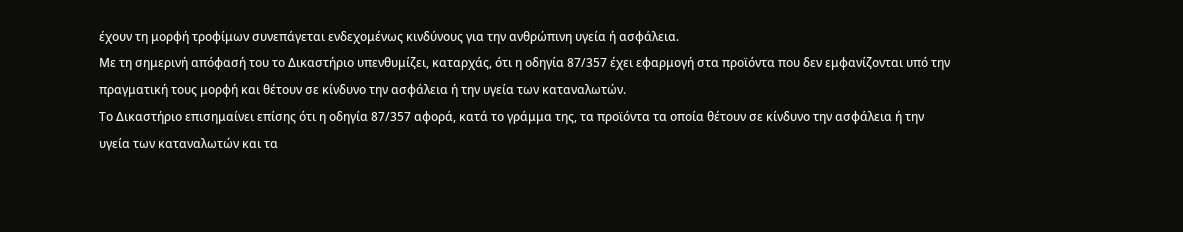έχουν τη μορφή τροφίμων συνεπάγεται ενδεχομένως κινδύνους για την ανθρώπινη υγεία ή ασφάλεια.
Με τη σημερινή απόφασή του το Δικαστήριο υπενθυμίζει, καταρχάς, ότι η οδηγία 87/357 έχει εφαρμογή στα προϊόντα που δεν εμφανίζονται υπό την πραγματική τους μορφή και θέτουν σε κίνδυνο την ασφάλεια ή την υγεία των καταναλωτών.
Το Δικαστήριο επισημαίνει επίσης ότι η οδηγία 87/357 αφορά, κατά το γράμμα της, τα προϊόντα τα οποία θέτουν σε κίνδυνο την ασφάλεια ή την υγεία των καταναλωτών και τα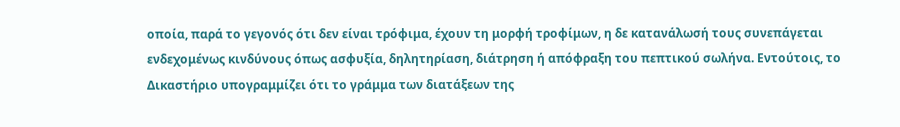οποία, παρά το γεγονός ότι δεν είναι τρόφιμα, έχουν τη μορφή τροφίμων, η δε κατανάλωσή τους συνεπάγεται ενδεχομένως κινδύνους όπως ασφυξία, δηλητηρίαση, διάτρηση ή απόφραξη του πεπτικού σωλήνα. Εντούτοις, το Δικαστήριο υπογραμμίζει ότι το γράμμα των διατάξεων της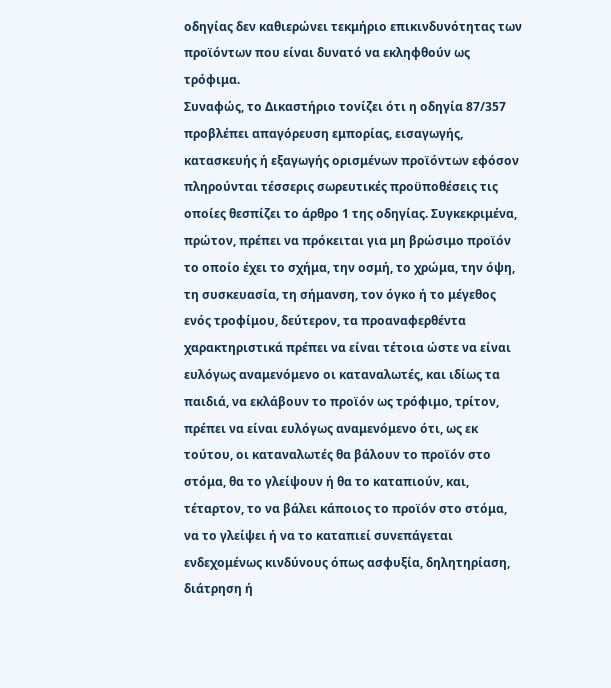οδηγίας δεν καθιερώνει τεκμήριο επικινδυνότητας των προϊόντων που είναι δυνατό να εκληφθούν ως τρόφιμα.
Συναφώς, το Δικαστήριο τονίζει ότι η οδηγία 87/357 προβλέπει απαγόρευση εμπορίας, εισαγωγής, κατασκευής ή εξαγωγής ορισμένων προϊόντων εφόσον πληρούνται τέσσερις σωρευτικές προϋποθέσεις τις οποίες θεσπίζει το άρθρο 1 της οδηγίας. Συγκεκριμένα, πρώτον, πρέπει να πρόκειται για μη βρώσιμο προϊόν το οποίο έχει το σχήμα, την οσμή, το χρώμα, την όψη, τη συσκευασία, τη σήμανση, τον όγκο ή το μέγεθος ενός τροφίμου, δεύτερον, τα προαναφερθέντα χαρακτηριστικά πρέπει να είναι τέτοια ώστε να είναι ευλόγως αναμενόμενο οι καταναλωτές, και ιδίως τα παιδιά, να εκλάβουν το προϊόν ως τρόφιμο, τρίτον, πρέπει να είναι ευλόγως αναμενόμενο ότι, ως εκ τούτου, οι καταναλωτές θα βάλουν το προϊόν στο στόμα, θα το γλείψουν ή θα το καταπιούν, και, τέταρτον, το να βάλει κάποιος το προϊόν στο στόμα, να το γλείψει ή να το καταπιεί συνεπάγεται ενδεχομένως κινδύνους όπως ασφυξία, δηλητηρίαση, διάτρηση ή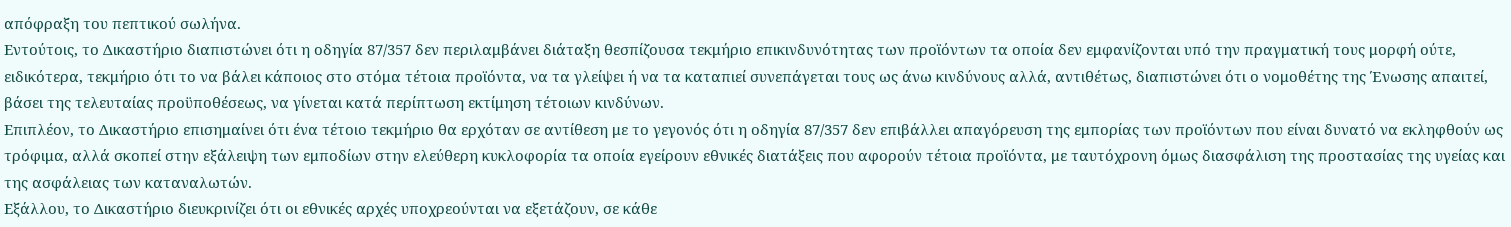απόφραξη του πεπτικού σωλήνα.
Εντούτοις, το Δικαστήριο διαπιστώνει ότι η οδηγία 87/357 δεν περιλαμβάνει διάταξη θεσπίζουσα τεκμήριο επικινδυνότητας των προϊόντων τα οποία δεν εμφανίζονται υπό την πραγματική τους μορφή ούτε, ειδικότερα, τεκμήριο ότι το να βάλει κάποιος στο στόμα τέτοια προϊόντα, να τα γλείψει ή να τα καταπιεί συνεπάγεται τους ως άνω κινδύνους αλλά, αντιθέτως, διαπιστώνει ότι ο νομοθέτης της Ένωσης απαιτεί, βάσει της τελευταίας προϋποθέσεως, να γίνεται κατά περίπτωση εκτίμηση τέτοιων κινδύνων.
Επιπλέον, το Δικαστήριο επισημαίνει ότι ένα τέτοιο τεκμήριο θα ερχόταν σε αντίθεση με το γεγονός ότι η οδηγία 87/357 δεν επιβάλλει απαγόρευση της εμπορίας των προϊόντων που είναι δυνατό να εκληφθούν ως τρόφιμα, αλλά σκοπεί στην εξάλειψη των εμποδίων στην ελεύθερη κυκλοφορία τα οποία εγείρουν εθνικές διατάξεις που αφορούν τέτοια προϊόντα, με ταυτόχρονη όμως διασφάλιση της προστασίας της υγείας και της ασφάλειας των καταναλωτών.
Εξάλλου, το Δικαστήριο διευκρινίζει ότι οι εθνικές αρχές υποχρεούνται να εξετάζουν, σε κάθε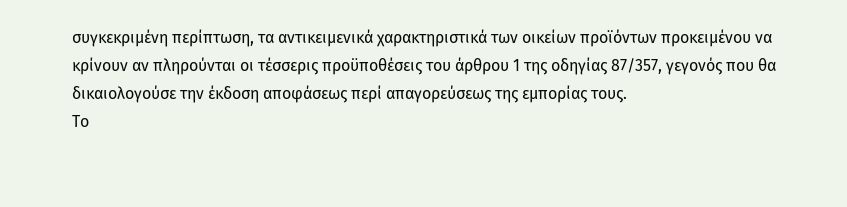συγκεκριμένη περίπτωση, τα αντικειμενικά χαρακτηριστικά των οικείων προϊόντων προκειμένου να κρίνουν αν πληρούνται οι τέσσερις προϋποθέσεις του άρθρου 1 της οδηγίας 87/357, γεγονός που θα δικαιολογούσε την έκδοση αποφάσεως περί απαγορεύσεως της εμπορίας τους.
Το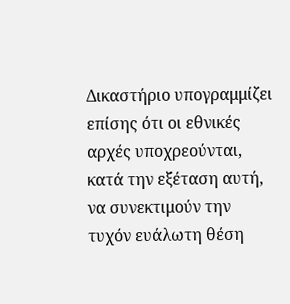Δικαστήριο υπογραμμίζει επίσης ότι οι εθνικές αρχές υποχρεούνται, κατά την εξέταση αυτή, να συνεκτιμούν την τυχόν ευάλωτη θέση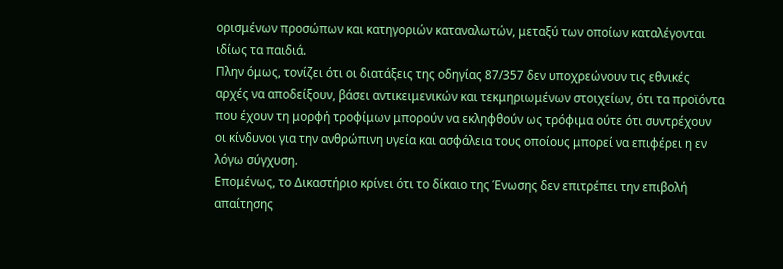ορισμένων προσώπων και κατηγοριών καταναλωτών, μεταξύ των οποίων καταλέγονται ιδίως τα παιδιά.
Πλην όμως, τονίζει ότι οι διατάξεις της οδηγίας 87/357 δεν υποχρεώνουν τις εθνικές αρχές να αποδείξουν, βάσει αντικειμενικών και τεκμηριωμένων στοιχείων, ότι τα προϊόντα που έχουν τη μορφή τροφίμων μπορούν να εκληφθούν ως τρόφιμα ούτε ότι συντρέχουν οι κίνδυνοι για την ανθρώπινη υγεία και ασφάλεια τους οποίους μπορεί να επιφέρει η εν λόγω σύγχυση.
Επομένως, το Δικαστήριο κρίνει ότι το δίκαιο της Ένωσης δεν επιτρέπει την επιβολή απαίτησης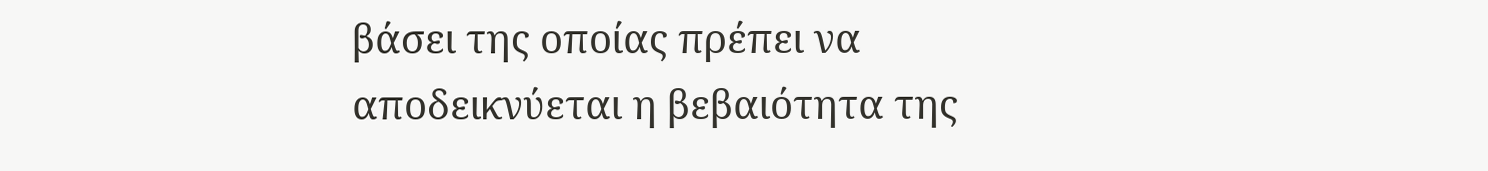βάσει της οποίας πρέπει να αποδεικνύεται η βεβαιότητα της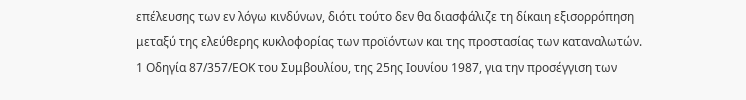επέλευσης των εν λόγω κινδύνων, διότι τούτο δεν θα διασφάλιζε τη δίκαιη εξισορρόπηση μεταξύ της ελεύθερης κυκλοφορίας των προϊόντων και της προστασίας των καταναλωτών.
1 Οδηγία 87/357/ΕΟΚ του Συμβουλίου, της 25ης Ιουνίου 1987, για την προσέγγιση των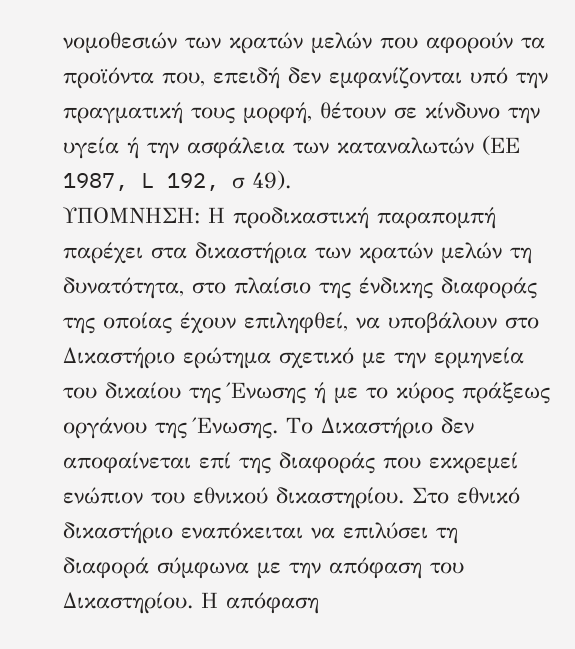νομοθεσιών των κρατών μελών που αφορούν τα προϊόντα που, επειδή δεν εμφανίζονται υπό την πραγματική τους μορφή, θέτουν σε κίνδυνο την υγεία ή την ασφάλεια των καταναλωτών (ΕΕ 1987, L 192, σ 49).
ΥΠΟΜΝΗΣΗ: Η προδικαστική παραπομπή παρέχει στα δικαστήρια των κρατών μελών τη δυνατότητα, στο πλαίσιο της ένδικης διαφοράς της οποίας έχουν επιληφθεί, να υποβάλουν στο Δικαστήριο ερώτημα σχετικό με την ερμηνεία του δικαίου της Ένωσης ή με το κύρος πράξεως οργάνου της Ένωσης. Το Δικαστήριο δεν αποφαίνεται επί της διαφοράς που εκκρεμεί ενώπιον του εθνικού δικαστηρίου. Στο εθνικό δικαστήριο εναπόκειται να επιλύσει τη διαφορά σύμφωνα με την απόφαση του Δικαστηρίου. Η απόφαση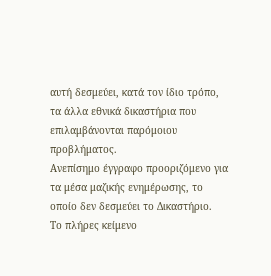αυτή δεσμεύει, κατά τον ίδιο τρόπο, τα άλλα εθνικά δικαστήρια που επιλαμβάνονται παρόμοιου προβλήματος.
Ανεπίσημο έγγραφο προοριζόμενο για τα μέσα μαζικής ενημέρωσης, το οποίο δεν δεσμεύει το Δικαστήριο.
Το πλήρες κείμενο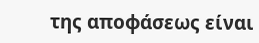της αποφάσεως είναι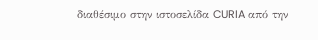διαθέσιμο στην ιστοσελίδα CURIA από την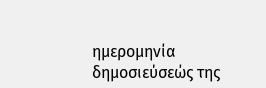ημερομηνία δημοσιεύσεώς της